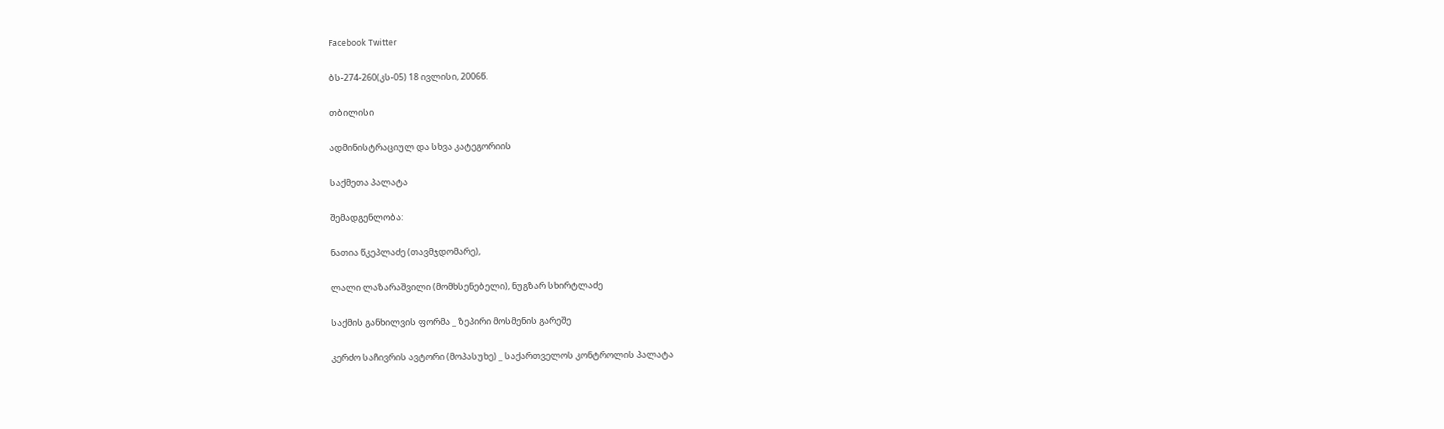Facebook Twitter

ბს-274-260(კს-05) 18 ივლისი, 2006წ.

თბილისი

ადმინისტრაციულ და სხვა კატეგორიის

საქმეთა პალატა

შემადგენლობა:

ნათია წკეპლაძე (თავმჯდომარე),

ლალი ლაზარაშვილი (მომხსენებელი), ნუგზარ სხირტლაძე

საქმის განხილვის ფორმა _ ზეპირი მოსმენის გარეშე

კერძო საჩივრის ავტორი (მოპასუხე) _ საქართველოს კონტროლის პალატა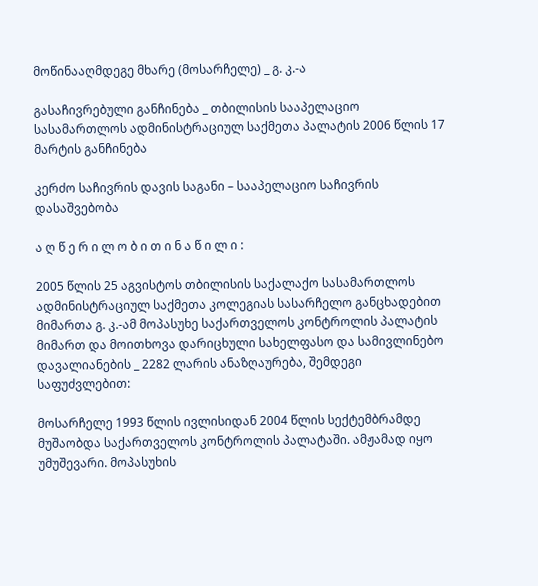მოწინააღმდეგე მხარე (მოსარჩელე) _ გ. კ.-ა

გასაჩივრებული განჩინება _ თბილისის სააპელაციო სასამართლოს ადმინისტრაციულ საქმეთა პალატის 2006 წლის 17 მარტის განჩინება

კერძო საჩივრის დავის საგანი – სააპელაციო საჩივრის დასაშვებობა

ა ღ წ ე რ ი ლ ო ბ ი თ ი ნ ა წ ი ლ ი :

2005 წლის 25 აგვისტოს თბილისის საქალაქო სასამართლოს ადმინისტრაციულ საქმეთა კოლეგიას სასარჩელო განცხადებით მიმართა გ. კ.-ამ მოპასუხე საქართველოს კონტროლის პალატის მიმართ და მოითხოვა დარიცხული სახელფასო და სამივლინებო დავალიანების _ 2282 ლარის ანაზღაურება, შემდეგი საფუძვლებით:

მოსარჩელე 1993 წლის ივლისიდან 2004 წლის სექტემბრამდე მუშაობდა საქართველოს კონტროლის პალატაში. ამჟამად იყო უმუშევარი. მოპასუხის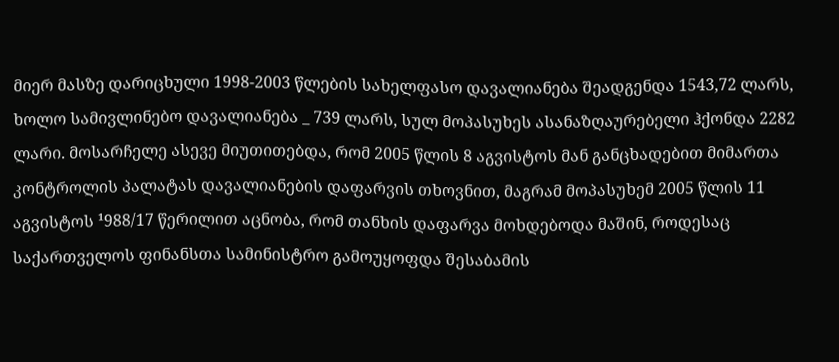მიერ მასზე დარიცხული 1998-2003 წლების სახელფასო დავალიანება შეადგენდა 1543,72 ლარს, ხოლო სამივლინებო დავალიანება _ 739 ლარს, სულ მოპასუხეს ასანაზღაურებელი ჰქონდა 2282 ლარი. მოსარჩელე ასევე მიუთითებდა, რომ 2005 წლის 8 აგვისტოს მან განცხადებით მიმართა კონტროლის პალატას დავალიანების დაფარვის თხოვნით, მაგრამ მოპასუხემ 2005 წლის 11 აგვისტოს ¹988/17 წერილით აცნობა, რომ თანხის დაფარვა მოხდებოდა მაშინ, როდესაც საქართველოს ფინანსთა სამინისტრო გამოუყოფდა შესაბამის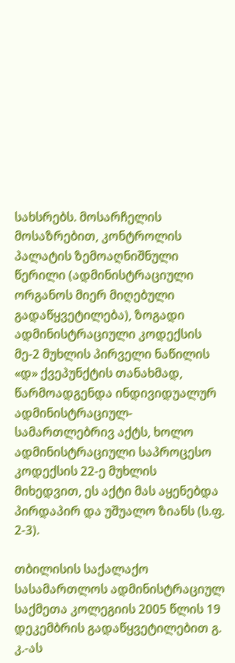სახსრებს. მოსარჩელის მოსაზრებით, კონტროლის პალატის ზემოაღნიშნული წერილი (ადმინისტრაციული ორგანოს მიერ მიღებული გადაწყვეტილება), ზოგადი ადმინისტრაციული კოდექსის მე-2 მუხლის პირველი ნაწილის «დ» ქვეპუნქტის თანახმად, წარმოადგენდა ინდივიდუალურ ადმინისტრაციულ-სამართლებრივ აქტს, ხოლო ადმინისტრაციული საპროცესო კოდექსის 22-ე მუხლის მიხედვით, ეს აქტი მას აყენებდა პირდაპირ და უშუალო ზიანს (ს.ფ. 2-3).

თბილისის საქალაქო სასამართლოს ადმინისტრაციულ საქმეთა კოლეგიის 2005 წლის 19 დეკემბრის გადაწყვეტილებით გ. კ.-ას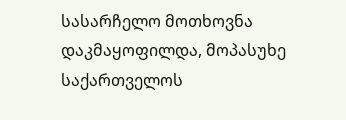სასარჩელო მოთხოვნა დაკმაყოფილდა, მოპასუხე საქართველოს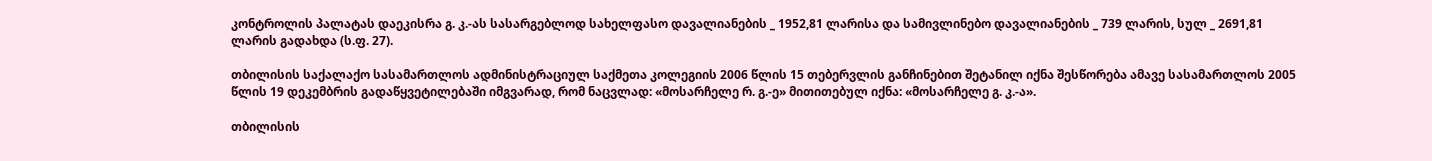კონტროლის პალატას დაეკისრა გ. კ.-ას სასარგებლოდ სახელფასო დავალიანების _ 1952,81 ლარისა და სამივლინებო დავალიანების _ 739 ლარის, სულ _ 2691,81 ლარის გადახდა (ს.ფ. 27).

თბილისის საქალაქო სასამართლოს ადმინისტრაციულ საქმეთა კოლეგიის 2006 წლის 15 თებერვლის განჩინებით შეტანილ იქნა შესწორება ამავე სასამართლოს 2005 წლის 19 დეკემბრის გადაწყვეტილებაში იმგვარად, რომ ნაცვლად: «მოსარჩელე რ. გ.-ე» მითითებულ იქნა: «მოსარჩელე გ. კ.-ა».

თბილისის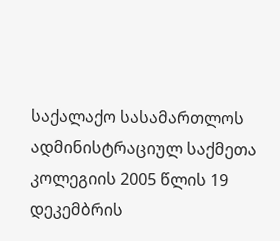საქალაქო სასამართლოს ადმინისტრაციულ საქმეთა კოლეგიის 2005 წლის 19 დეკემბრის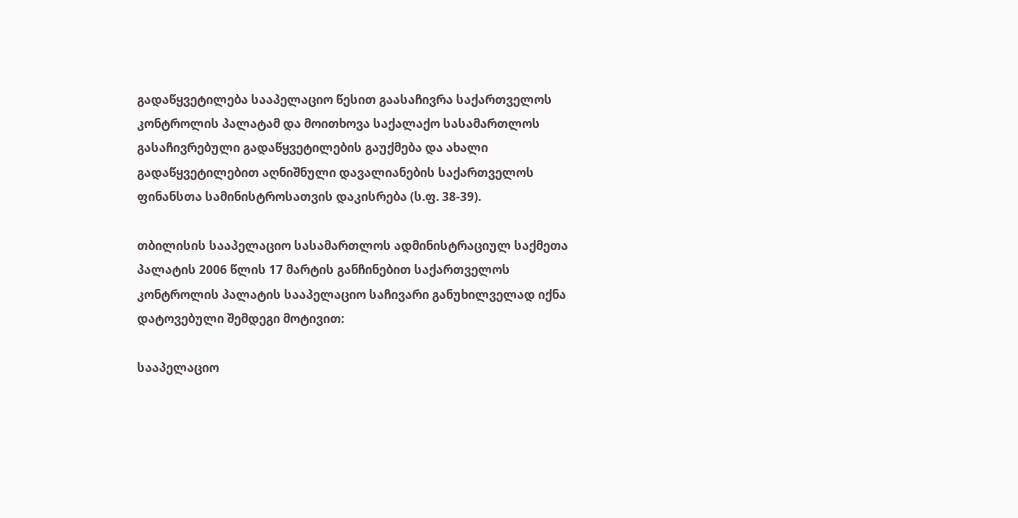გადაწყვეტილება სააპელაციო წესით გაასაჩივრა საქართველოს კონტროლის პალატამ და მოითხოვა საქალაქო სასამართლოს გასაჩივრებული გადაწყვეტილების გაუქმება და ახალი გადაწყვეტილებით აღნიშნული დავალიანების საქართველოს ფინანსთა სამინისტროსათვის დაკისრება (ს.ფ. 38-39).

თბილისის სააპელაციო სასამართლოს ადმინისტრაციულ საქმეთა პალატის 2006 წლის 17 მარტის განჩინებით საქართველოს კონტროლის პალატის სააპელაციო საჩივარი განუხილველად იქნა დატოვებული შემდეგი მოტივით:

სააპელაციო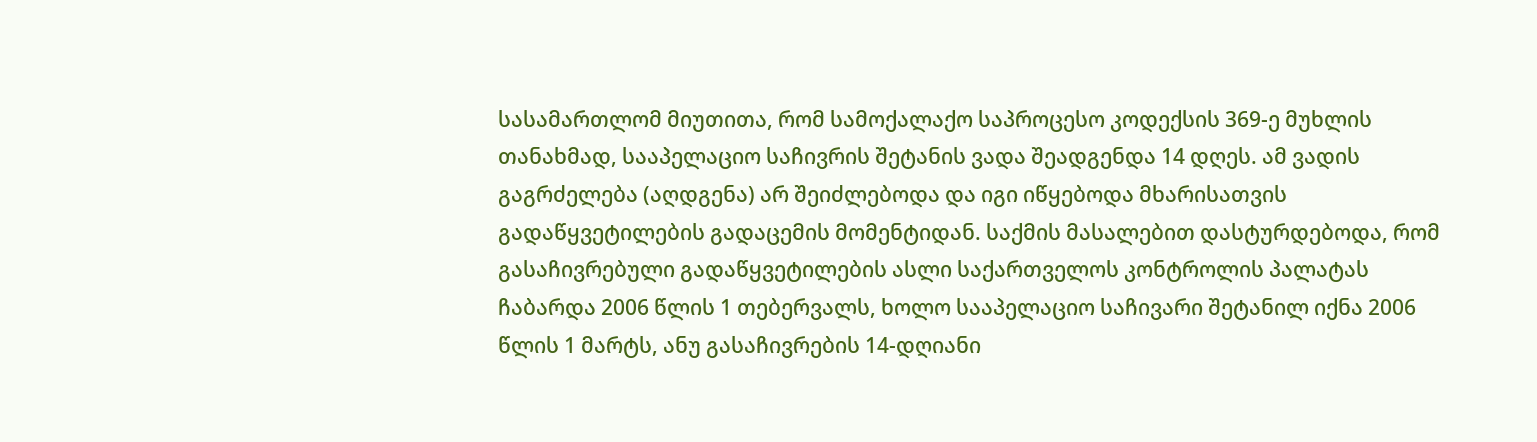სასამართლომ მიუთითა, რომ სამოქალაქო საპროცესო კოდექსის 369-ე მუხლის თანახმად, სააპელაციო საჩივრის შეტანის ვადა შეადგენდა 14 დღეს. ამ ვადის გაგრძელება (აღდგენა) არ შეიძლებოდა და იგი იწყებოდა მხარისათვის გადაწყვეტილების გადაცემის მომენტიდან. საქმის მასალებით დასტურდებოდა, რომ გასაჩივრებული გადაწყვეტილების ასლი საქართველოს კონტროლის პალატას ჩაბარდა 2006 წლის 1 თებერვალს, ხოლო სააპელაციო საჩივარი შეტანილ იქნა 2006 წლის 1 მარტს, ანუ გასაჩივრების 14-დღიანი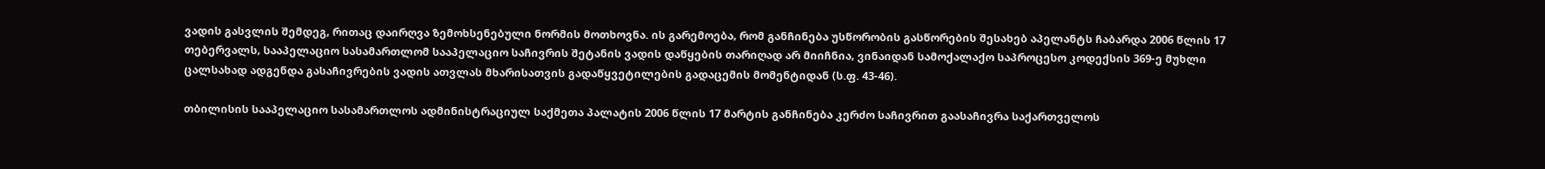ვადის გასვლის შემდეგ, რითაც დაირღვა ზემოხსენებული ნორმის მოთხოვნა. ის გარემოება, რომ განჩინება უსწორობის გასწორების შესახებ აპელანტს ჩაბარდა 2006 წლის 17 თებერვალს, სააპელაციო სასამართლომ სააპელაციო საჩივრის შეტანის ვადის დაწყების თარიღად არ მიიჩნია, ვინაიდან სამოქალაქო საპროცესო კოდექსის 369-ე მუხლი ცალსახად ადგენდა გასაჩივრების ვადის ათვლას მხარისათვის გადაწყვეტილების გადაცემის მომენტიდან (ს.ფ. 43-46).

თბილისის სააპელაციო სასამართლოს ადმინისტრაციულ საქმეთა პალატის 2006 წლის 17 მარტის განჩინება კერძო საჩივრით გაასაჩივრა საქართველოს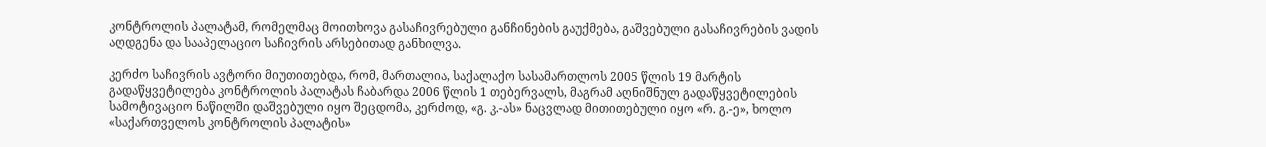კონტროლის პალატამ, რომელმაც მოითხოვა გასაჩივრებული განჩინების გაუქმება, გაშვებული გასაჩივრების ვადის აღდგენა და სააპელაციო საჩივრის არსებითად განხილვა.

კერძო საჩივრის ავტორი მიუთითებდა, რომ, მართალია, საქალაქო სასამართლოს 2005 წლის 19 მარტის გადაწყვეტილება კონტროლის პალატას ჩაბარდა 2006 წლის 1 თებერვალს, მაგრამ აღნიშნულ გადაწყვეტილების სამოტივაციო ნაწილში დაშვებული იყო შეცდომა, კერძოდ, «გ. კ.-ას» ნაცვლად მითითებული იყო «რ. გ.-ე», ხოლო «საქართველოს კონტროლის პალატის»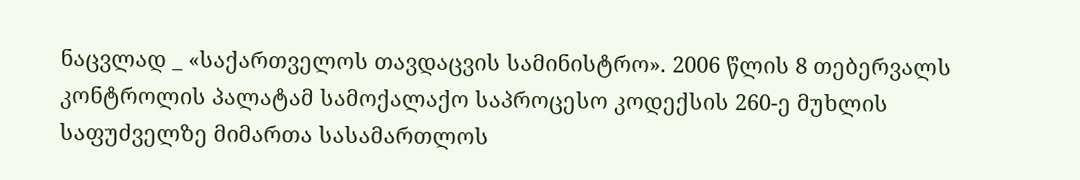ნაცვლად _ «საქართველოს თავდაცვის სამინისტრო». 2006 წლის 8 თებერვალს კონტროლის პალატამ სამოქალაქო საპროცესო კოდექსის 260-ე მუხლის საფუძველზე მიმართა სასამართლოს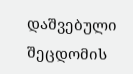დაშვებული შეცდომის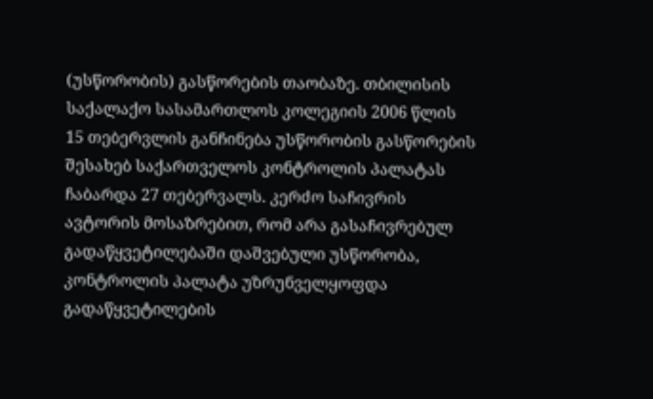(უსწორობის) გასწორების თაობაზე. თბილისის საქალაქო სასამართლოს კოლეგიის 2006 წლის 15 თებერვლის განჩინება უსწორობის გასწორების შესახებ საქართველოს კონტროლის პალატას ჩაბარდა 27 თებერვალს. კერძო საჩივრის ავტორის მოსაზრებით, რომ არა გასაჩივრებულ გადაწყვეტილებაში დაშვებული უსწორობა, კონტროლის პალატა უზრუნველყოფდა გადაწყვეტილების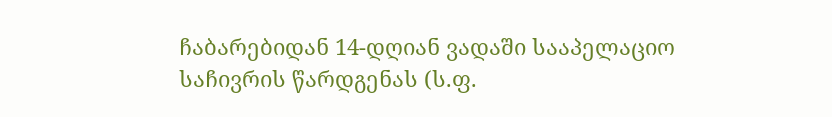ჩაბარებიდან 14-დღიან ვადაში სააპელაციო საჩივრის წარდგენას (ს.ფ.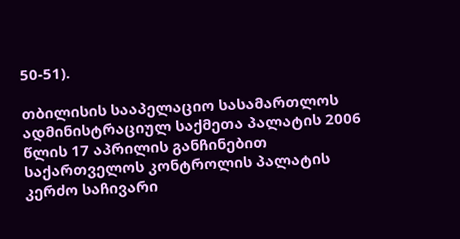50-51).

თბილისის სააპელაციო სასამართლოს ადმინისტრაციულ საქმეთა პალატის 2006 წლის 17 აპრილის განჩინებით საქართველოს კონტროლის პალატის კერძო საჩივარი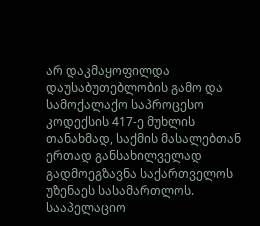არ დაკმაყოფილდა დაუსაბუთებლობის გამო და სამოქალაქო საპროცესო კოდექსის 417-ე მუხლის თანახმად, საქმის მასალებთან ერთად განსახილველად გადმოეგზავნა საქართველოს უზენაეს სასამართლოს. სააპელაციო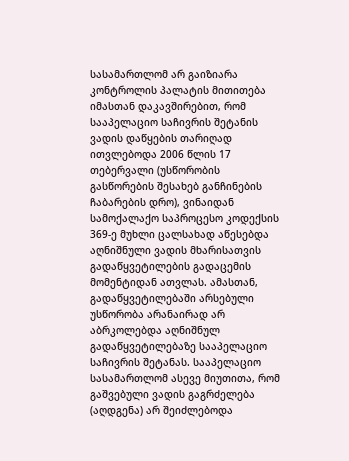სასამართლომ არ გაიზიარა კონტროლის პალატის მითითება იმასთან დაკავშირებით, რომ სააპელაციო საჩივრის შეტანის ვადის დაწყების თარიღად ითვლებოდა 2006 წლის 17 თებერვალი (უსწორობის გასწორების შესახებ განჩინების ჩაბარების დრო), ვინაიდან სამოქალაქო საპროცესო კოდექსის 369-ე მუხლი ცალსახად აწესებდა აღნიშნული ვადის მხარისათვის გადაწყვეტილების გადაცემის მომენტიდან ათვლას. ამასთან, გადაწყვეტილებაში არსებული უსწორობა არანაირად არ აბრკოლებდა აღნიშნულ გადაწყვეტილებაზე სააპელაციო საჩივრის შეტანას. სააპელაციო სასამართლომ ასევე მიუთითა, რომ გაშვებული ვადის გაგრძელება (აღდგენა) არ შეიძლებოდა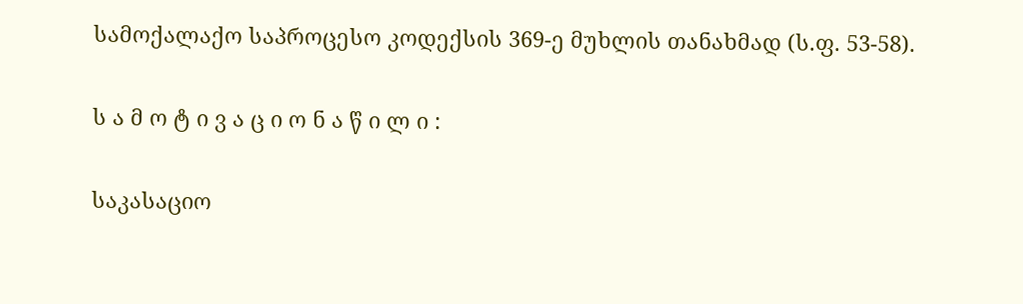სამოქალაქო საპროცესო კოდექსის 369-ე მუხლის თანახმად (ს.ფ. 53-58).

ს ა მ ო ტ ი ვ ა ც ი ო ნ ა წ ი ლ ი :

საკასაციო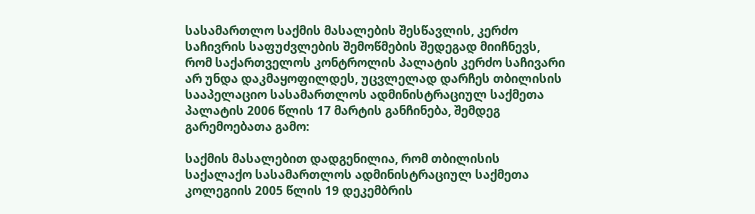სასამართლო საქმის მასალების შესწავლის, კერძო საჩივრის საფუძვლების შემოწმების შედეგად მიიჩნევს, რომ საქართველოს კონტროლის პალატის კერძო საჩივარი არ უნდა დაკმაყოფილდეს, უცვლელად დარჩეს თბილისის სააპელაციო სასამართლოს ადმინისტრაციულ საქმეთა პალატის 2006 წლის 17 მარტის განჩინება, შემდეგ გარემოებათა გამო:

საქმის მასალებით დადგენილია, რომ თბილისის საქალაქო სასამართლოს ადმინისტრაციულ საქმეთა კოლეგიის 2005 წლის 19 დეკემბრის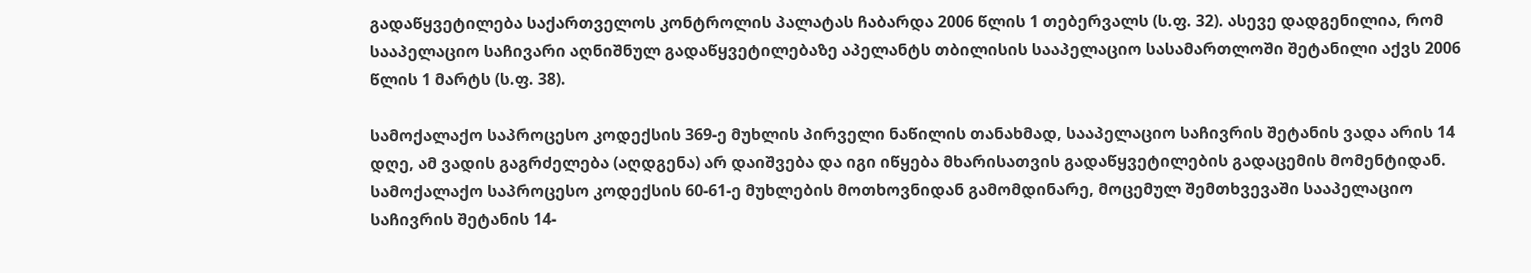გადაწყვეტილება საქართველოს კონტროლის პალატას ჩაბარდა 2006 წლის 1 თებერვალს (ს.ფ. 32). ასევე დადგენილია, რომ სააპელაციო საჩივარი აღნიშნულ გადაწყვეტილებაზე აპელანტს თბილისის სააპელაციო სასამართლოში შეტანილი აქვს 2006 წლის 1 მარტს (ს.ფ. 38).

სამოქალაქო საპროცესო კოდექსის 369-ე მუხლის პირველი ნაწილის თანახმად, სააპელაციო საჩივრის შეტანის ვადა არის 14 დღე, ამ ვადის გაგრძელება (აღდგენა) არ დაიშვება და იგი იწყება მხარისათვის გადაწყვეტილების გადაცემის მომენტიდან. სამოქალაქო საპროცესო კოდექსის 60-61-ე მუხლების მოთხოვნიდან გამომდინარე, მოცემულ შემთხვევაში სააპელაციო საჩივრის შეტანის 14-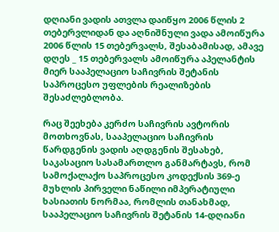დღიანი ვადის ათვლა დაიწყო 2006 წლის 2 თებერვლიდან და აღნიშნული ვადა ამოიწურა 2006 წლის 15 თებერვალს, შესაბამისად, ამავე დღეს _ 15 თებერვალს ამოიწურა აპელანტის მიერ სააპელაციო საჩივრის შეტანის საპროცესო უფლების რეალიზების შესაძლებლობა.

რაც შეეხება კერძო საჩივრის ავტორის მოთხოვნას, სააპელაციო საჩივრის წარდგენის ვადის აღდგენის შესახებ, საკასაციო სასამართლო განმარტავს, რომ სამოქალაქო საპროცესო კოდექსის 369-ე მუხლის პირველი ნაწილი იმპერატიული ხასიათის ნორმაა, რომლის თანახმად, სააპელაციო საჩივრის შეტანის 14-დღიანი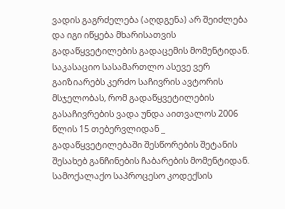ვადის გაგრძელება (აღდგენა) არ შეიძლება და იგი იწყება მხარისათვის გადაწყვეტილების გადაცემის მომენტიდან. საკასაციო სასამართლო ასევე ვერ გაიზიარებს კერძო საჩივრის ავტორის მსჯელობას, რომ გადაწყვეტილების გასაჩივრების ვადა უნდა აითვალოს 2006 წლის 15 თებერვლიდან _ გადაწყვეტილებაში შესწორების შეტანის შესახებ განჩინების ჩაბარების მომენტიდან. სამოქალაქო საპროცესო კოდექსის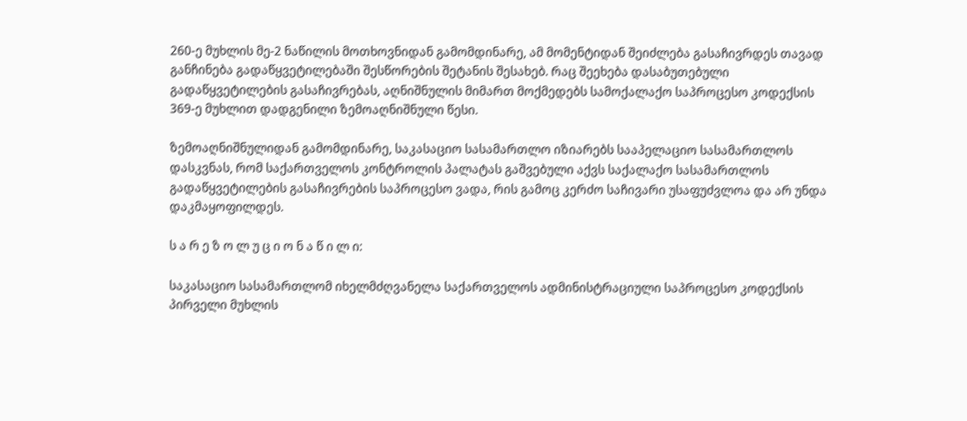260-ე მუხლის მე-2 ნაწილის მოთხოვნიდან გამომდინარე, ამ მომენტიდან შეიძლება გასაჩივრდეს თავად განჩინება გადაწყვეტილებაში შესწორების შეტანის შესახებ. რაც შეეხება დასაბუთებული გადაწყვეტილების გასაჩივრებას, აღნიშნულის მიმართ მოქმედებს სამოქალაქო საპროცესო კოდექსის 369-ე მუხლით დადგენილი ზემოაღნიშნული წესი.

ზემოაღნიშნულიდან გამომდინარე, საკასაციო სასამართლო იზიარებს სააპელაციო სასამართლოს დასკვნას, რომ საქართველოს კონტროლის პალატას გაშვებული აქვს საქალაქო სასამართლოს გადაწყვეტილების გასაჩივრების საპროცესო ვადა, რის გამოც კერძო საჩივარი უსაფუძვლოა და არ უნდა დაკმაყოფილდეს.

ს ა რ ე ზ ო ლ უ ც ი ო ნ ა წ ი ლ ი:

საკასაციო სასამართლომ იხელმძღვანელა საქართველოს ადმინისტრაციული საპროცესო კოდექსის პირველი მუხლის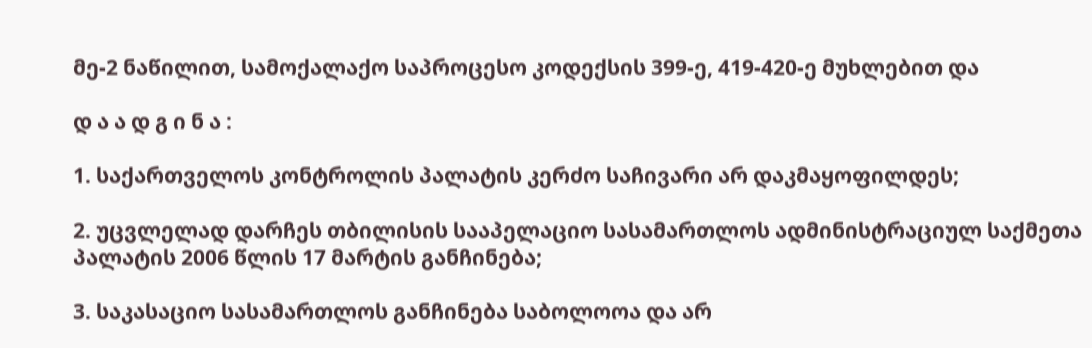მე-2 ნაწილით, სამოქალაქო საპროცესო კოდექსის 399-ე, 419-420-ე მუხლებით და

დ ა ა დ გ ი ნ ა :

1. საქართველოს კონტროლის პალატის კერძო საჩივარი არ დაკმაყოფილდეს;

2. უცვლელად დარჩეს თბილისის სააპელაციო სასამართლოს ადმინისტრაციულ საქმეთა პალატის 2006 წლის 17 მარტის განჩინება;

3. საკასაციო სასამართლოს განჩინება საბოლოოა და არ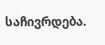საჩივრდება.